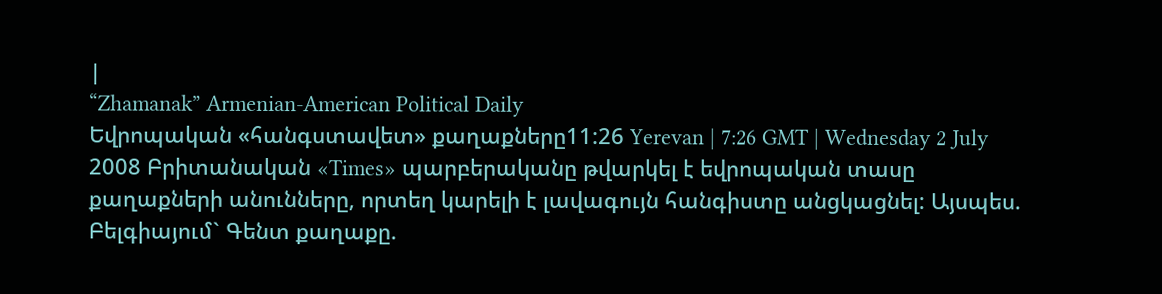|
“Zhamanak” Armenian-American Political Daily
Եվրոպական «հանգստավետ» քաղաքները11:26 Yerevan | 7:26 GMT | Wednesday 2 July 2008 Բրիտանական «Times» պարբերականը թվարկել է եվրոպական տասը քաղաքների անունները, որտեղ կարելի է լավագույն հանգիստը անցկացնել: Այսպես. Բելգիայում` Գենտ քաղաքը.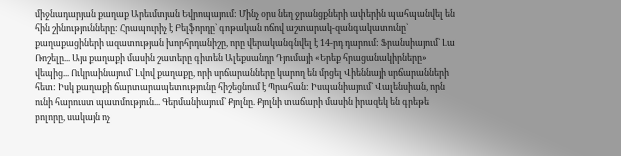միջնադարյան քաղաք Արեւմտյան Եվրոպայում: Մինչ օրս նեղ ջրանցքների ափերին պահպանվել են հին շինությունները: Հրապուրիչ է Բելֆորդը` գոթական ոճով աշտարակ-զանգակատունը` քաղաքացիների ազատության խորհրդանիշը, որը վերականգնվել է 14-րդ դարում: Ֆրանսիայում` Լա Ռոշելը... Այս քաղաքի մասին շատերը գիտեն Ալեքսանդր Դյումայի «Երեք հրացանակիրները» վեպից... Ուկրաինայում` Լվով քաղաքը, որի սրճարանները կարող են մրցել Վիեննայի սրճարանների հետ: Իսկ քաղաքի ճարտարապետությունը հիշեցնում է Պրահան: Իսպանիայում` Վալենսիան, որն ունի հարուստ պատմություն... Գերմանիայում` Քյոլնը. Քյոլնի տաճարի մասին իրազեկ են գրեթե բոլորը, սակայն ոչ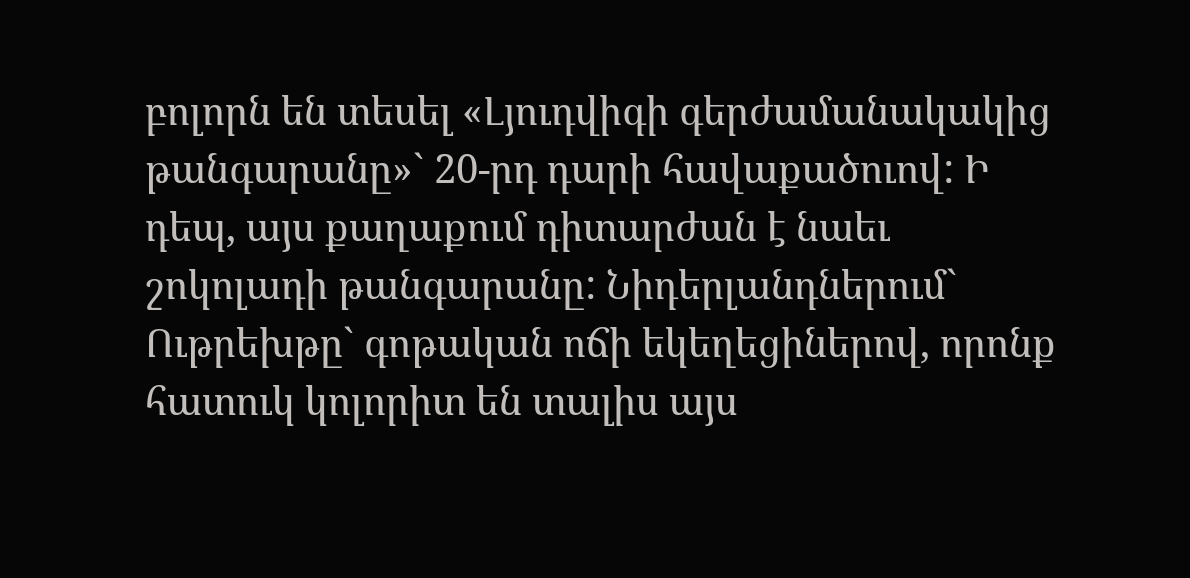բոլորն են տեսել «Լյուդվիգի գերժամանակակից թանգարանը»` 20-րդ դարի հավաքածուով: Ի դեպ, այս քաղաքում դիտարժան է նաեւ շոկոլադի թանգարանը: Նիդերլանդներում` Ութրեխթը` գոթական ոճի եկեղեցիներով, որոնք հատուկ կոլորիտ են տալիս այս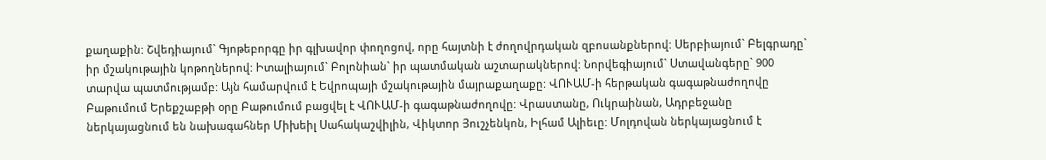քաղաքին: Շվեդիայում` Գյոթեբորգը իր գլխավոր փողոցով, որը հայտնի է ժողովրդական զբոսանքներով: Սերբիայում` Բելգրադը` իր մշակութային կոթողներով: Իտալիայում` Բոլոնիան` իր պատմական աշտարակներով: Նորվեգիայում` Ստավանգերը` 900 տարվա պատմությամբ: Այն համարվում է Եվրոպայի մշակութային մայրաքաղաքը: ՎՈՒԱՄ-ի հերթական գագաթնաժողովը Բաթումում Երեքշաբթի օրը Բաթումում բացվել է ՎՈՒԱՄ-ի գագաթնաժողովը: Վրաստանը, Ուկրաինան, Ադրբեջանը ներկայացնում են նախագահներ Միխեիլ Սահակաշվիլին, Վիկտոր Յուշչենկոն, Իլհամ Ալիեւը: Մոլդովան ներկայացնում է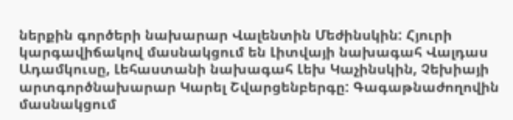ներքին գործերի նախարար Վալենտին Մեժինսկին: Հյուրի կարգավիճակով մասնակցում են Լիտվայի նախագահ Վալդաս Ադամկուսը, Լեհաստանի նախագահ Լեխ Կաչինսկին, Չեխիայի արտգործնախարար Կարել Շվարցենբերգը: Գագաթնաժողովին մասնակցում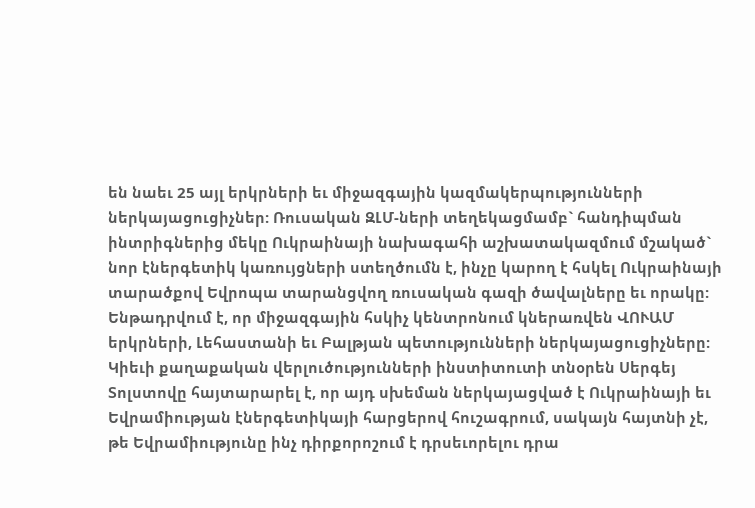են նաեւ 25 այլ երկրների եւ միջազգային կազմակերպությունների ներկայացուցիչներ: Ռուսական ԶԼՄ-ների տեղեկացմամբ` հանդիպման ինտրիգներից մեկը Ուկրաինայի նախագահի աշխատակազմում մշակած` նոր էներգետիկ կառույցների ստեղծումն է, ինչը կարող է հսկել Ուկրաինայի տարածքով Եվրոպա տարանցվող ռուսական գազի ծավալները եւ որակը: Ենթադրվում է, որ միջազգային հսկիչ կենտրոնում կներառվեն ՎՈՒԱՄ երկրների, Լեհաստանի եւ Բալթյան պետությունների ներկայացուցիչները: Կիեւի քաղաքական վերլուծությունների ինստիտուտի տնօրեն Սերգեյ Տոլստովը հայտարարել է, որ այդ սխեման ներկայացված է Ուկրաինայի եւ Եվրամիության էներգետիկայի հարցերով հուշագրում, սակայն հայտնի չէ, թե Եվրամիությունը ինչ դիրքորոշում է դրսեւորելու դրա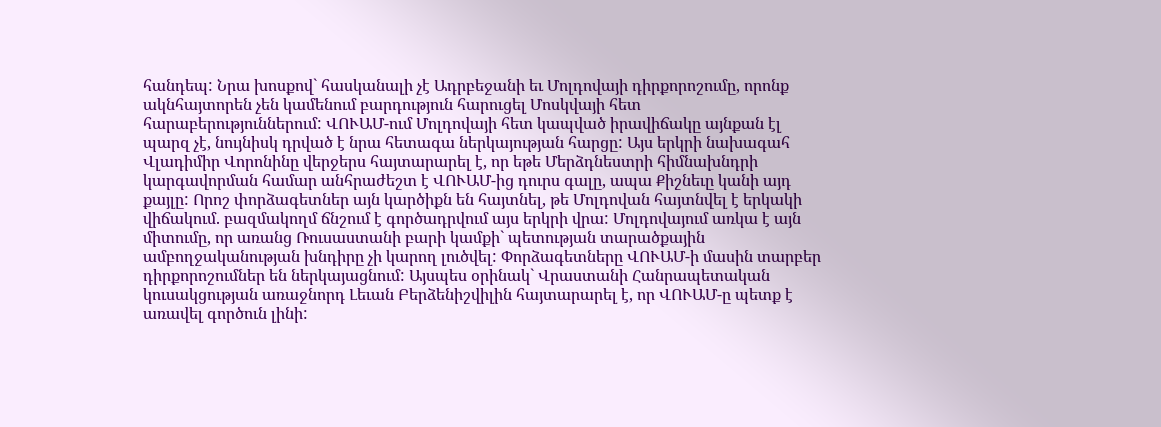հանդեպ: Նրա խոսքով` հասկանալի չէ Ադրբեջանի եւ Մոլդովայի դիրքորոշումը, որոնք ակնհայտորեն չեն կամենում բարդություն հարուցել Մոսկվայի հետ հարաբերություններում: ՎՈՒԱՄ-ում Մոլդովայի հետ կապված իրավիճակը այնքան էլ պարզ չէ, նույնիսկ դրված է նրա հետագա ներկայության հարցը: Այս երկրի նախագահ Վլադիմիր Վորոնինը վերջերս հայտարարել է, որ եթե Մերձդնեստրի հիմնախնդրի կարգավորման համար անհրաժեշտ է ՎՈՒԱՄ-ից դուրս գալը, ապա Քիշնեւը կանի այդ քայլը: Որոշ փորձագետներ այն կարծիքն են հայտնել, թե Մոլդովան հայտնվել է երկակի վիճակում. բազմակողմ ճնշում է գործադրվում այս երկրի վրա: Մոլդովայում առկա է այն միտումը, որ առանց Ռուսաստանի բարի կամքի` պետության տարածքային ամբողջականության խնդիրը չի կարող լուծվել: Փորձագետները ՎՈՒԱՄ-ի մասին տարբեր դիրքորոշումներ են ներկայացնում: Այսպես օրինակ` Վրաստանի Հանրապետական կուսակցության առաջնորդ Լեւան Բերձենիշվիլին հայտարարել է, որ ՎՈՒԱՄ-ը պետք է առավել գործուն լինի: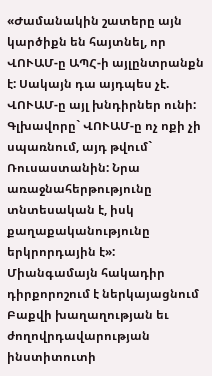«Ժամանակին շատերը այն կարծիքն են հայտնել, որ ՎՈՒԱՄ-ը ԱՊՀ-ի այլընտրանքն է: Սակայն դա այդպես չէ. ՎՈՒԱՄ-ը այլ խնդիրներ ունի: Գլխավորը` ՎՈՒԱՄ-ը ոչ ոքի չի սպառնում, այդ թվում` Ռուսաստանին: Նրա առաջնահերթությունը տնտեսական է, իսկ քաղաքականությունը երկրորդային է»: Միանգամայն հակադիր դիրքորոշում է ներկայացնում Բաքվի խաղաղության եւ ժողովրդավարության ինստիտուտի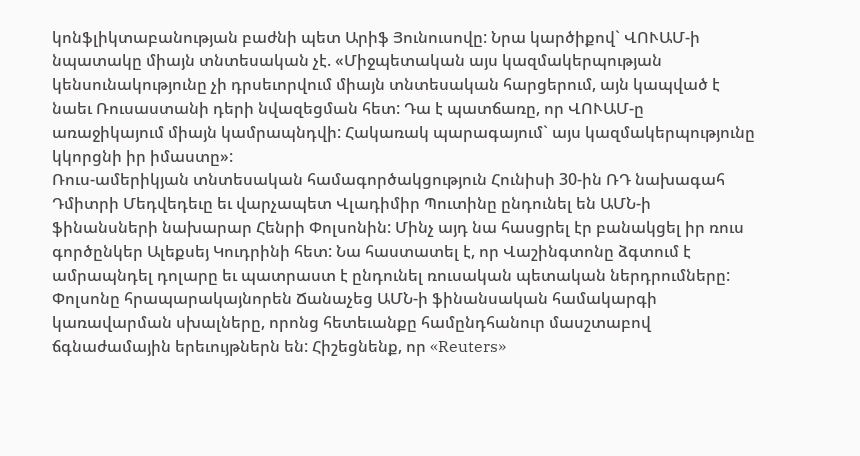կոնֆլիկտաբանության բաժնի պետ Արիֆ Յունուսովը: Նրա կարծիքով` ՎՈՒԱՄ-ի նպատակը միայն տնտեսական չէ. «Միջպետական այս կազմակերպության կենսունակությունը չի դրսեւորվում միայն տնտեսական հարցերում, այն կապված է նաեւ Ռուսաստանի դերի նվազեցման հետ: Դա է պատճառը, որ ՎՈՒԱՄ-ը առաջիկայում միայն կամրապնդվի: Հակառակ պարագայում` այս կազմակերպությունը կկորցնի իր իմաստը»:
Ռուս-ամերիկյան տնտեսական համագործակցություն Հունիսի 30-ին ՌԴ նախագահ Դմիտրի Մեդվեդեւը եւ վարչապետ Վլադիմիր Պուտինը ընդունել են ԱՄՆ-ի ֆինանսների նախարար Հենրի Փոլսոնին: Մինչ այդ նա հասցրել էր բանակցել իր ռուս գործընկեր Ալեքսեյ Կուդրինի հետ: Նա հաստատել է, որ Վաշինգտոնը ձգտում է ամրապնդել դոլարը եւ պատրաստ է ընդունել ռուսական պետական ներդրումները: Փոլսոնը հրապարակայնորեն Ճանաչեց ԱՄՆ-ի ֆինանսական համակարգի կառավարման սխալները, որոնց հետեւանքը համընդհանուր մասշտաբով ճգնաժամային երեւույթներն են: Հիշեցնենք, որ «Reuters»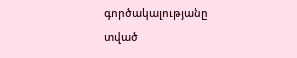գործակալությանը տված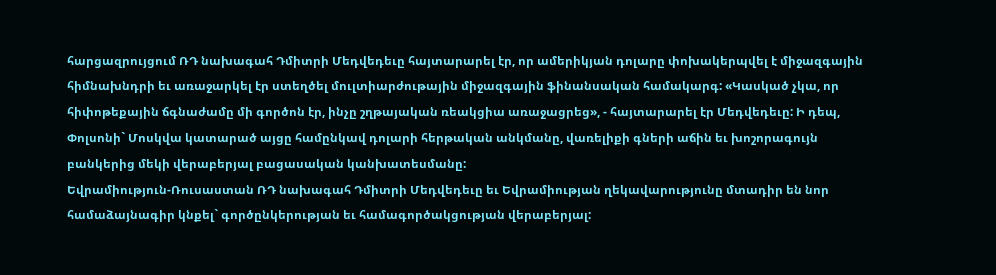հարցազրույցում ՌԴ նախագահ Դմիտրի Մեդվեդեւը հայտարարել էր, որ ամերիկյան դոլարը փոխակերպվել է միջազգային հիմնախնդրի եւ առաջարկել էր ստեղծել մուլտիարժութային միջազգային ֆինանսական համակարգ: «Կասկած չկա, որ հիփոթեքային ճգնաժամը մի գործոն էր, ինչը շղթայական ռեակցիա առաջացրեց», - հայտարարել էր Մեդվեդեւը: Ի դեպ, Փոլսոնի` Մոսկվա կատարած այցը համընկավ դոլարի հերթական անկմանը, վառելիքի գների աճին եւ խոշորագույն բանկերից մեկի վերաբերյալ բացասական կանխատեսմանը:
Եվրամիություն-Ռուսաստան ՌԴ նախագահ Դմիտրի Մեդվեդեւը եւ Եվրամիության ղեկավարությունը մտադիր են նոր համաձայնագիր կնքել` գործընկերության եւ համագործակցության վերաբերյալ: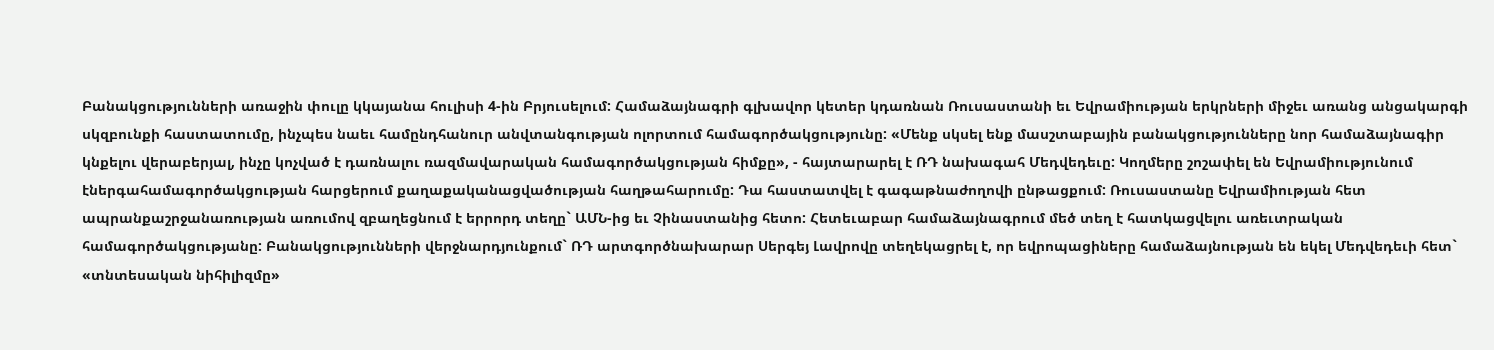Բանակցությունների առաջին փուլը կկայանա հուլիսի 4-ին Բրյուսելում: Համաձայնագրի գլխավոր կետեր կդառնան Ռուսաստանի եւ Եվրամիության երկրների միջեւ առանց անցակարգի սկզբունքի հաստատումը, ինչպես նաեւ համընդհանուր անվտանգության ոլորտում համագործակցությունը: «Մենք սկսել ենք մասշտաբային բանակցությունները նոր համաձայնագիր կնքելու վերաբերյալ, ինչը կոչված է դառնալու ռազմավարական համագործակցության հիմքը», - հայտարարել է ՌԴ նախագահ Մեդվեդեւը: Կողմերը շոշափել են Եվրամիությունում էներգահամագործակցության հարցերում քաղաքականացվածության հաղթահարումը: Դա հաստատվել է գագաթնաժողովի ընթացքում: Ռուսաստանը Եվրամիության հետ ապրանքաշրջանառության առումով զբաղեցնում է երրորդ տեղը` ԱՄՆ-ից եւ Չինաստանից հետո: Հետեւաբար համաձայնագրում մեծ տեղ է հատկացվելու առեւտրական համագործակցությանը: Բանակցությունների վերջնարդյունքում` ՌԴ արտգործնախարար Սերգեյ Լավրովը տեղեկացրել է, որ եվրոպացիները համաձայնության են եկել Մեդվեդեւի հետ` «տնտեսական նիհիլիզմը»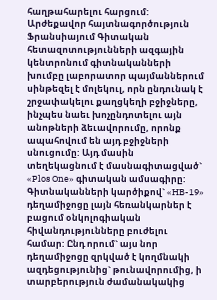հաղթահարելու հարցում:
Արժեքավոր հայտնագործություն Ֆրանսիայում Գիտական հետազոտությունների ազգային կենտրոնում գիտնականների խումբը լաբորատոր պայմաններում սինթեզել է մոլեկուլ, որն ընդունակ է շրջափակելու քաղցկեղի բջիջները, ինչպես նաեւ խոչընդոտելու այն անոթների ձեւավորումը, որոնք ապահովում են այդ բջիջների սնուցումը: Այդ մասին տեղեկացնում է մասնագիտացված` «Plos One» գիտական ամսագիրը: Գիտնականների կարծիքով` «HB-19» դեղամիջոցը լայն հեռանկարներ է բացում օնկոլոգիական հիվանդությունները բուժելու համար: Ընդ որում` այս նոր դեղամիջոցը զրկված է կողմնակի ազդեցությունից` թունավորումից, ի տարբերություն ժամանակակից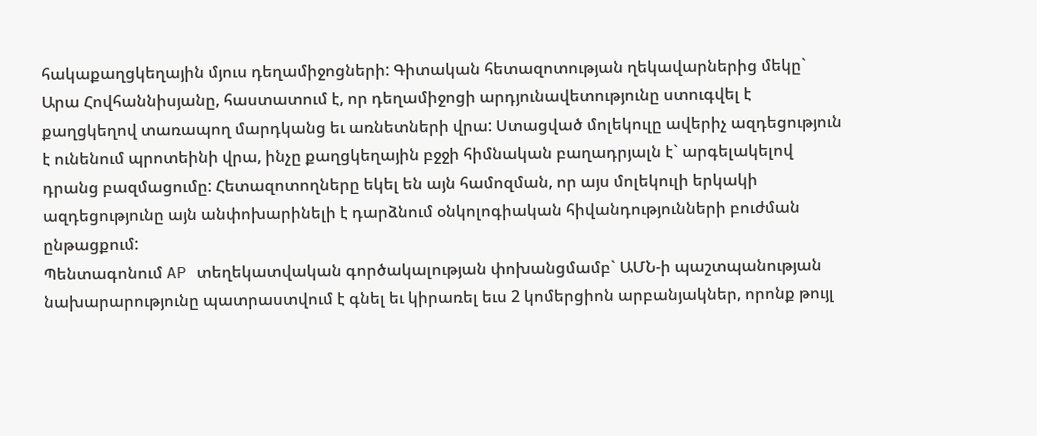հակաքաղցկեղային մյուս դեղամիջոցների: Գիտական հետազոտության ղեկավարներից մեկը` Արա Հովհաննիսյանը, հաստատում է, որ դեղամիջոցի արդյունավետությունը ստուգվել է քաղցկեղով տառապող մարդկանց եւ առնետների վրա: Ստացված մոլեկուլը ավերիչ ազդեցություն է ունենում պրոտեինի վրա, ինչը քաղցկեղային բջջի հիմնական բաղադրյալն է` արգելակելով դրանց բազմացումը: Հետազոտողները եկել են այն համոզման, որ այս մոլեկուլի երկակի ազդեցությունը այն անփոխարինելի է դարձնում օնկոլոգիական հիվանդությունների բուժման ընթացքում:
Պենտագոնում AP տեղեկատվական գործակալության փոխանցմամբ` ԱՄՆ-ի պաշտպանության նախարարությունը պատրաստվում է գնել եւ կիրառել եւս 2 կոմերցիոն արբանյակներ, որոնք թույլ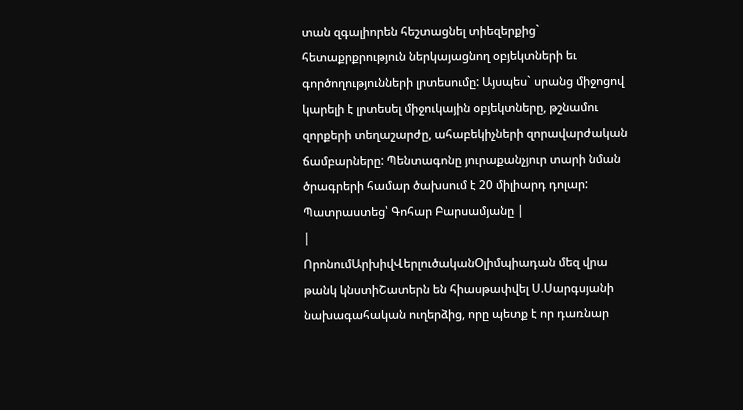տան զգալիորեն հեշտացնել տիեզերքից` հետաքրքրություն ներկայացնող օբյեկտների եւ գործողությունների լրտեսումը: Այսպես` սրանց միջոցով կարելի է լրտեսել միջուկային օբյեկտները, թշնամու զորքերի տեղաշարժը, ահաբեկիչների զորավարժական ճամբարները: Պենտագոնը յուրաքանչյուր տարի նման ծրագրերի համար ծախսում է 20 միլիարդ դոլար: Պատրաստեց՝ Գոհար Բարսամյանը |
|
ՈրոնումԱրխիվՎերլուծականՕլիմպիադան մեզ վրա թանկ կնստիՇատերն են հիասթափվել Ս.Սարգսյանի նախագահական ուղերձից, որը պետք է որ դառնար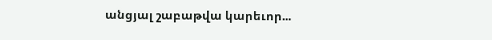անցյալ շաբաթվա կարեւոր...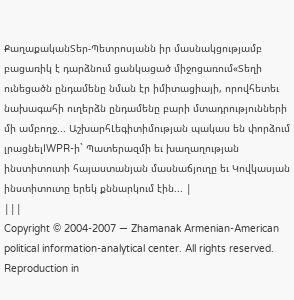ՔաղաքականՏեր-Պետրոսյանն իր մասնակցությամբ բացառիկ է դարձնում ցանկացած միջոցառում«Տեղի ունեցածն ընդամենը նման էր իմիտացիայի, որովհետեւ նախագահի ուղերձն ընդամենը բարի մտադրությունների մի ամբողջ... ԱշխարհԼեգիտիմության պակաս են փորձում լրացնելIWPR-ի` Պատերազմի եւ խաղաղության ինստիտուտի հայաստանյան մասնաճյուղը եւ Կովկասյան ինստիտուտը երեկ քննարկում էին... |
|||
Copyright © 2004-2007 — Zhamanak Armenian-American political information-analytical center. All rights reserved. Reproduction in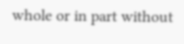whole or in part without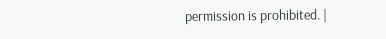permission is prohibited. |